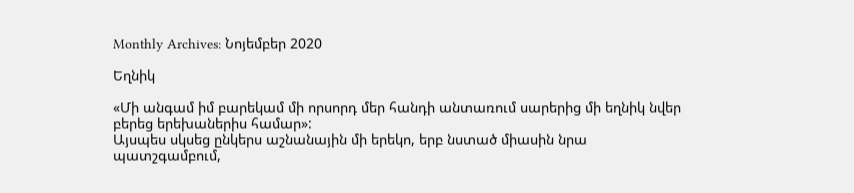Monthly Archives: Նոյեմբեր 2020

Եղնիկ

«Մի անգամ իմ բարեկամ մի որսորդ մեր հանդի անտառում սարերից մի եղնիկ նվեր բերեց երեխաներիս համար»:
Այսպես սկսեց ընկերս աշնանային մի երեկո, երբ նստած միասին նրա պատշգամբում,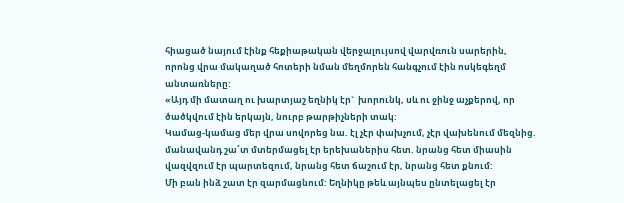հիացած նայում էինք հեքիաթական վերջալույսով վարվռուն սարերին, որոնց վրա մակաղած հոտերի նման մեղմորեն հանգչում էին ոսկեգեղմ անտառները:
«Այդ մի մատաղ ու խարտյաշ եղնիկ էր`  խորունկ, սև ու ջինջ աչքերով, որ ծածկվում էին երկայն, նուրբ թարթիչների տակ:
Կամաց-կամաց մեր վրա սովորեց նա. էլ չէր փախչում, չէր վախենում մեզնից. մանավանդ շա՜տ մտերմացել էր երեխաներիս հետ. նրանց հետ միասին վազվզում էր պարտեզում, նրանց հետ ճաշում էր, նրանց հետ քնում:
Մի բան ինձ շատ էր զարմացնում: Եղնիկը թեև այնպես ընտելացել էր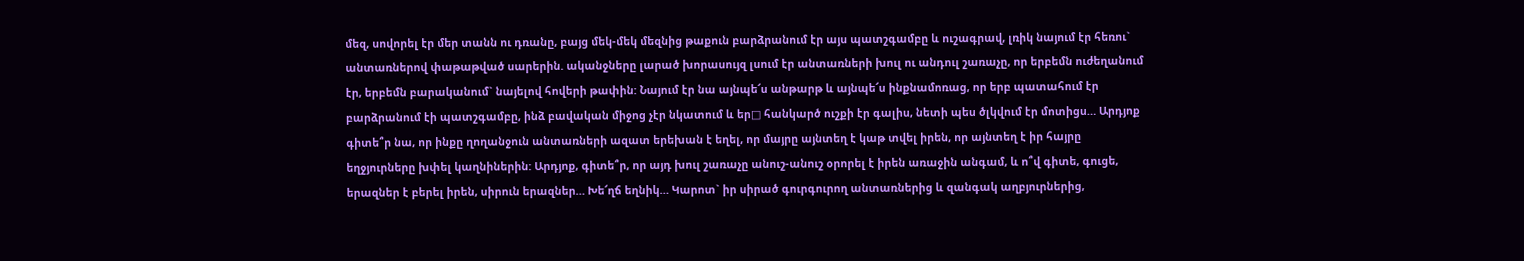մեզ, սովորել էր մեր տանն ու դռանը, բայց մեկ-մեկ մեզնից թաքուն բարձրանում էր այս պատշգամբը և ուշագրավ, լռիկ նայում էր հեռու` անտառներով փաթաթված սարերին. ականջները լարած խորասույզ լսում էր անտառների խուլ ու անդուլ շառաչը, որ երբեմն ուժեղանում էր, երբեմն բարականում` նայելով հովերի թափին: Նայում էր նա այնպե՜ս անթարթ և այնպե՜ս ինքնամոռաց, որ երբ պատահում էր բարձրանում էի պատշգամբը, ինձ բավական միջոց չէր նկատում և եր□ հանկարծ ուշքի էր գալիս, նետի պես ծլկվում էր մոտիցս… Արդյոք գիտե՞ր նա, որ ինքը ղողանջուն անտառների ազատ երեխան է եղել, որ մայրը այնտեղ է կաթ տվել իրեն, որ այնտեղ է իր հայրը եղջյուրները խփել կաղնիներին: Արդյոք, գիտե՞ր, որ այդ խուլ շառաչը անուշ-անուշ օրորել է իրեն առաջին անգամ, և ո՞վ գիտե, գուցե, երազներ է բերել իրեն, սիրուն երազներ… Խե՜ղճ եղնիկ… Կարոտ` իր սիրած գուրգուրող անտառներից և զանգակ աղբյուրներից,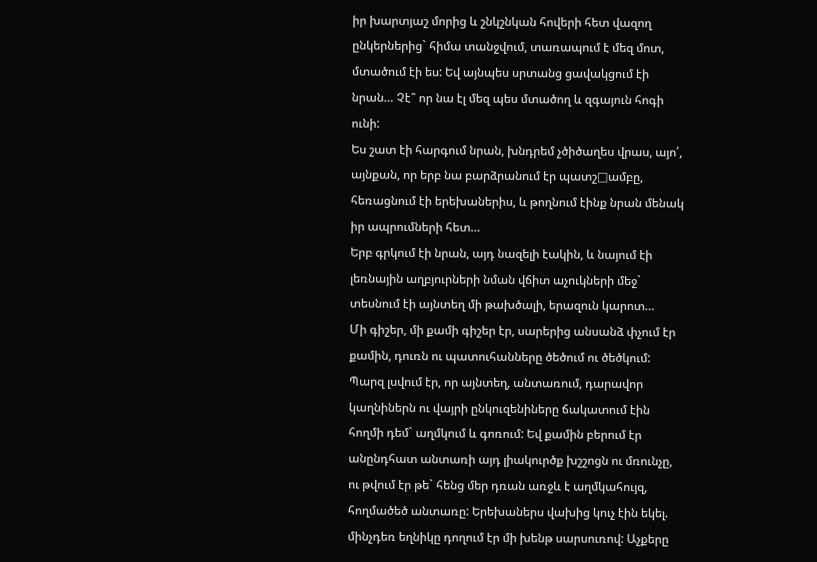իր խարտյաշ մորից և շնկշնկան հովերի հետ վազող ընկերներից` հիմա տանջվում, տառապում է մեզ մոտ, մտածում էի ես: Եվ այնպես սրտանց ցավակցում էի նրան… Չէ՞ որ նա էլ մեզ պես մտածող և զգայուն հոգի ունի:
Ես շատ էի հարգում նրան, խնդրեմ չծիծաղես վրաս, այո՛, այնքան, որ երբ նա բարձրանում էր պատշ□ամբը, հեռացնում էի երեխաներիս, և թողնում էինք նրան մենակ իր ապրումների հետ…
Երբ գրկում էի նրան, այդ նազելի էակին, և նայում էի լեռնային աղբյուրների նման վճիտ աչուկների մեջ` տեսնում էի այնտեղ մի թախծալի, երազուն կարոտ…
Մի գիշեր, մի քամի գիշեր էր, սարերից անսանձ փչում էր քամին, դուռն ու պատուհանները ծեծում ու ծեծկում: Պարզ լսվում էր, որ այնտեղ, անտառում, դարավոր կաղնիներն ու վայրի ընկուզենիները ճակատում էին հողմի դեմ` աղմկում և գոռում: Եվ քամին բերում էր անընդհատ անտառի այդ լիակուրծք խշշոցն ու մռունչը, ու թվում էր թե` հենց մեր դռան առջև է աղմկահույզ, հողմածեծ անտառը: Երեխաներս վախից կուչ էին եկել. մինչդեռ եղնիկը դողում էր մի խենթ սարսուռով: Աչքերը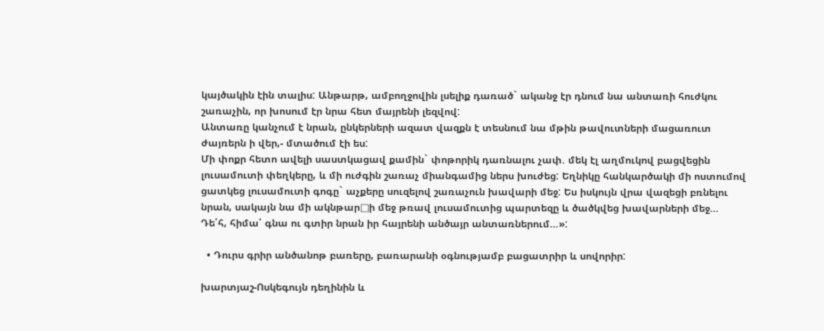կայծակին էին տալիս: Անթարթ, ամբողջովին լսելիք դառած` ականջ էր դնում նա անտառի հուժկու շառաչին, որ խոսում էր նրա հետ մայրենի լեզվով:
Անտառը կանչում է նրան, ընկերների ազատ վազքն է տեսնում նա մթին թավուտների մացառուտ ժայռերն ի վեր,- մտածում էի ես:
Մի փոքր հետո ավելի սաստկացավ քամին` փոթորիկ դառնալու չափ. մեկ էլ աղմուկով բացվեցին լուսամուտի փեղկերը, և մի ուժգին շառաչ միանգամից ներս խուժեց: Եղնիկը հանկարծակի մի ոստումով ցատկեց լուսամուտի գոգը` աչքերը սուզելով շառաչուն խավարի մեջ: Ես իսկույն վրա վազեցի բռնելու նրան, սակայն նա մի ակնթար□ի մեջ թռավ լուսամուտից պարտեզը և ծածկվեց խավարների մեջ…
Դե՛հ, հիմա՛ գնա ու գտիր նրան իր հայրենի անծայր անտառներում…»:

  • Դուրս գրիր անծանոթ բառերը, բառարանի օգնությամբ բացատրիր և սովորիր:

խարտյաշ-Ոսկեգույն դեղինին և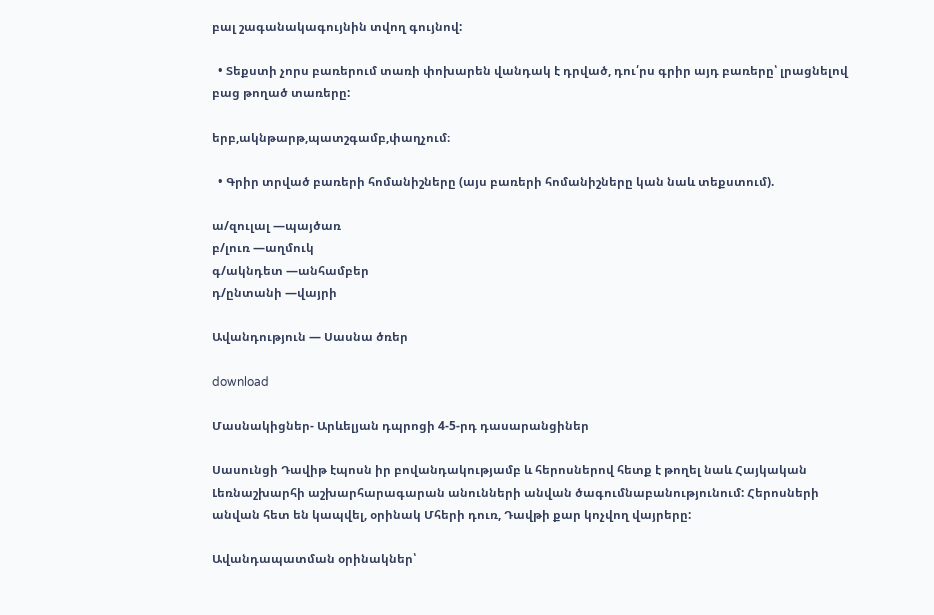բալ շագանակագույնին տվող գույնով:

  • Տեքստի չորս բառերում տառի փոխարեն վանդակ է դրված, դու՛րս գրիր այդ բառերը՝ լրացնելով բաց թողած տառերը:

երբ,ակնթարթ,պատշգամբ,փաղչում։

  • Գրիր տրված բառերի հոմանիշները (այս բառերի հոմանիշները կան նաև տեքստում).

ա/զուլալ —պայծառ
բ/լուռ —աղմուկ
գ/ակնդետ —անհամբեր
դ/ընտանի —վայրի

Ավանդություն — Սասնա ծռեր

download

Մասնակիցներ- Արևելյան դպրոցի 4-5-րդ դասարանցիներ

Սասունցի Դավիթ էպոսն իր բովանդակությամբ և հերոսներով հետք է թողել նաև Հայկական Լեռնաշխարհի աշխարհարագարան անունների անվան ծագումնաբանությունում: Հերոսների անվան հետ են կապվել, օրինակ Մհերի դուռ, Դավթի քար կոչվող վայրերը:

Ավանդապատման օրինակներ՝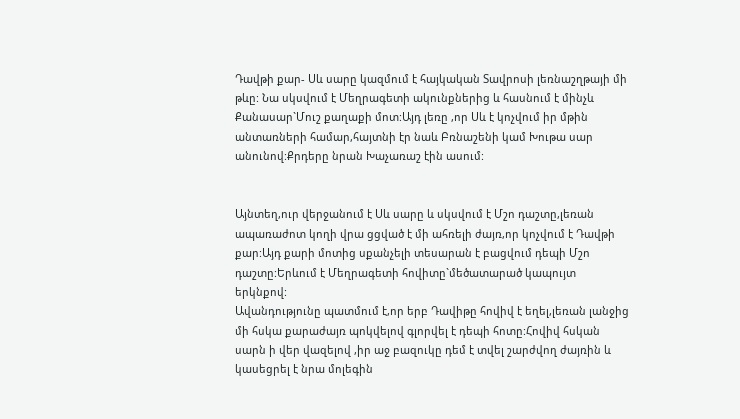Դավթի քար- Սև սարը կազմում է հայկական Տավրոսի լեռնաշղթայի մի թևը: Նա սկսվում է Մեղրագետի ակունքներից և հասնում է մինչև Քանասար`Մուշ քաղաքի մոտ:Այդ լեռը ,որ Սև է կոչվում իր մթին անտառների համար,հայտնի էր նաև Բռնաշենի կամ Խութա սար անունով:Քրդերը նրան Խաչառաշ էին ասում:


Այնտեղ,ուր վերջանում է Սև սարը և սկսվում է Մշո դաշտը,լեռան ապառաժոտ կողի վրա ցցված է մի ահռելի ժայռ,որ կոչվում է Դավթի քար:Այդ քարի մոտից սքանչելի տեսարան է բացվում դեպի Մշո դաշտը:Երևում է Մեղրագետի հովիտը`մեծատարած կապույտ երկնքով:
Ավանդությունը պատմում է,որ երբ Դավիթը հովիվ է եղել,լեռան լանջից մի հսկա քարաժայռ պոկվելով գլորվել է դեպի հոտը:Հովիվ հսկան սարն ի վեր վազելով ,իր աջ բազուկը դեմ է տվել շարժվող ժայռին և կասեցրել է նրա մոլեգին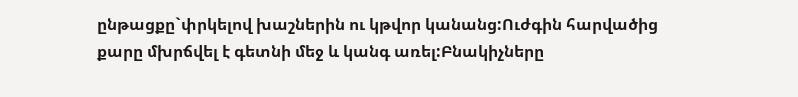ընթացքը`փրկելով խաշներին ու կթվոր կանանց:Ուժգին հարվածից քարը մխրճվել է գետնի մեջ և կանգ առել:Բնակիչները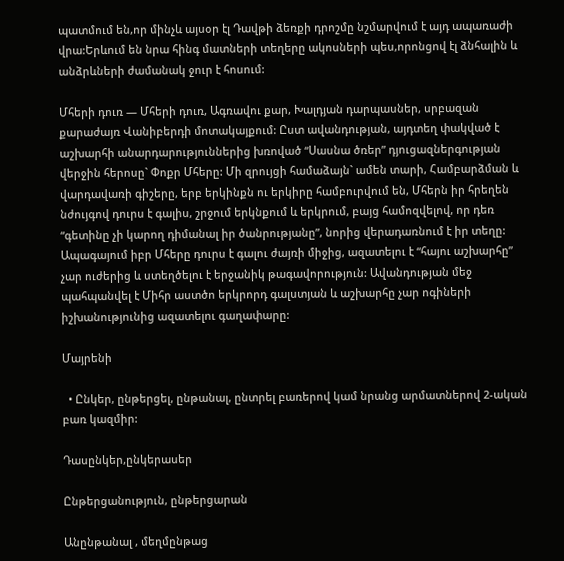պատմում են,որ մինչև այսօր էլ Դավթի ձեռքի դրոշմը նշմարվում է այդ ապառաժի վրա:Երևում են նրա հինգ մատների տեղերը ակոսների պես,որոնցով էլ ձնհալին և անձրևների ժամանակ ջուր է հոսում:

Մհերի դուռ — Մհերի դուռ, Ագռավու քար, Խալդյան դարպասներ, սրբազան քարաժայռ Վանիբերդի մոտակայքում: Ըստ ավանդության, այդտեղ փակված է աշխարհի անարդարություններից խռոված “Սասնա ծռեր” դյուցազներգության վերջին հերոսը` Փոքր Մհերը: Մի զրույցի համաձայն` ամեն տարի, Համբարձման և վարդավառի գիշերը, երբ երկինքն ու երկիրը համբուրվում են, Մհերն իր հրեղեն նժույգով դուրս է գալիս, շրջում երկնքում և երկրում, բայց համոզվելով, որ դեռ “գետինը չի կարող դիմանալ իր ծանրությանը”, նորից վերադառնում է իր տեղը: Ապագայում իբր Մհերը դուրս է գալու ժայռի միջից, ազատելու է “հայու աշխարհը” չար ուժերից և ստեղծելու է երջանիկ թագավորություն: Ավանդության մեջ պահպանվել է Միհր աստծո երկրորդ գալստյան և աշխարհը չար ոգիների իշխանությունից ազատելու գաղափարը:

Մայրենի

  • Ընկեր, ընթերցել, ընթանալ, ընտրել բառերով կամ նրանց արմատներով 2-ական բառ կազմիր:

Դասընկեր,ընկերասեր

Ընթերցանություն, ընթերցարան

Անընթանալ , մեղմընթաց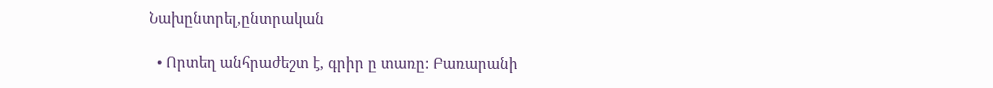Նախընտրել,ընտրական

  • Որտեղ անհրաժեշտ է, գրիր ը տառը: Բառարանի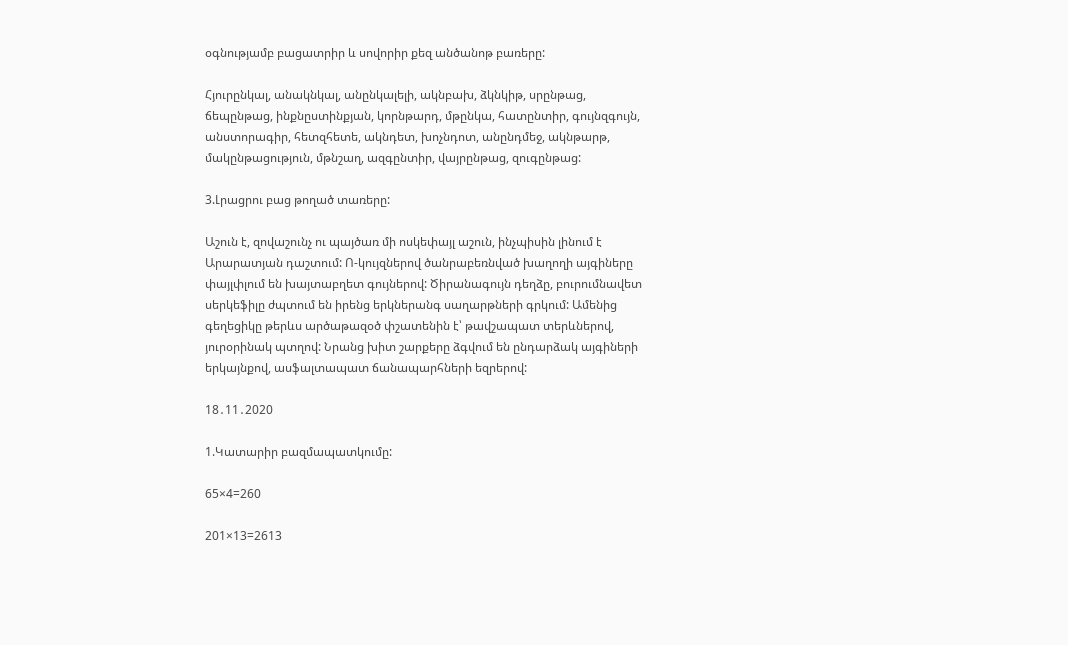օգնությամբ բացատրիր և սովորիր քեզ անծանոթ բառերը:

Հյուրընկալ, անակնկալ, անընկալելի, ակնբախ, ձկնկիթ, սրընթաց, ճեպընթաց, ինքնըստինքյան, կորնթարդ, մթընկա, հատընտիր, գույնզգույն, անստորագիր, հետզհետե, ակնդետ, խոչնդոտ, անընդմեջ, ակնթարթ, մակընթացություն, մթնշաղ, ազգընտիր, վայրընթաց, զուգընթաց:

3.Լրացրու բաց թողած տառերը:

Աշուն է, զովաշունչ ու պայծառ մի ոսկեփայլ աշուն, ինչպիսին լինում է Արարատյան դաշտում: Ո-կույզներով ծանրաբեռնված խաղողի այգիները փայլփլում են խայտաբղետ գույներով: Ծիրանագույն դեղձը, բուրումնավետ սերկեֆիլը ժպտում են իրենց երկներանգ սաղարթների գրկում: Ամենից գեղեցիկը թերևս արծաթազօծ փշատենին է՝ թավշապատ տերևներով, յուրօրինակ պտղով: Նրանց խիտ շարքերը ձգվում են ընդարձակ այգիների երկայնքով, ասֆալտապատ ճանապարհների եզրերով:

18․11․2020

1.Կատարիր բազմապատկումը:

65×4=260

201×13=2613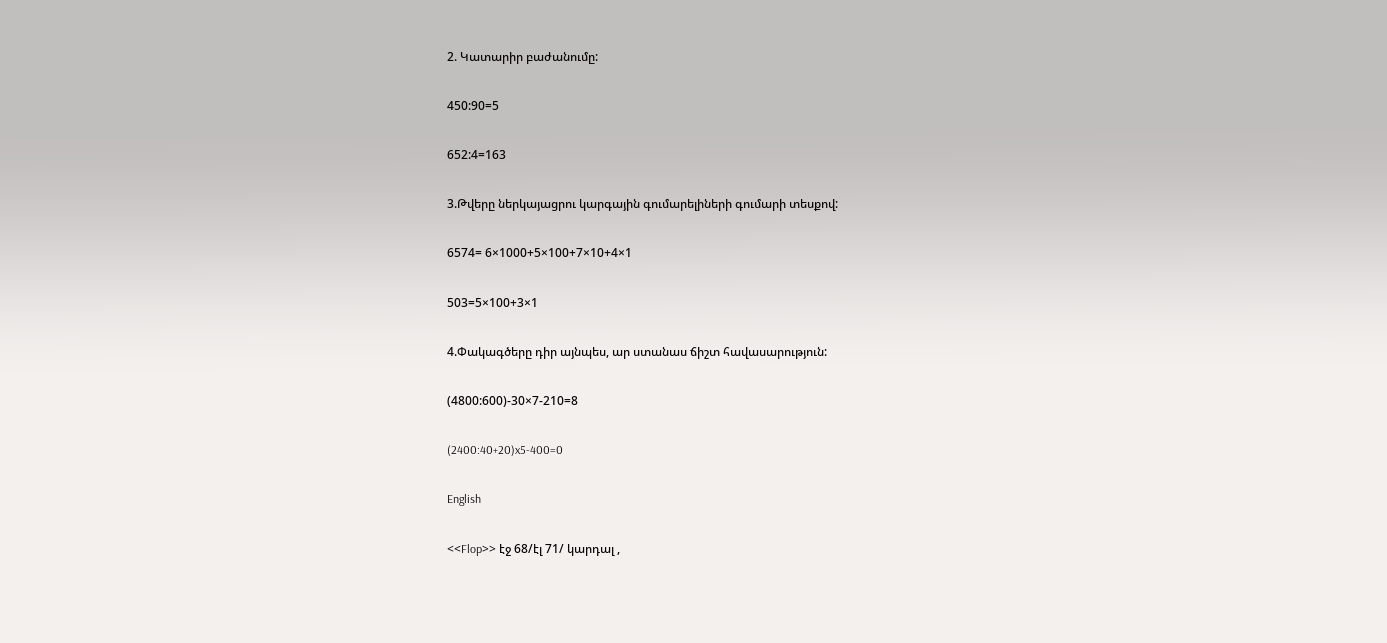2. Կատարիր բաժանումը:

450:90=5

652:4=163

3.Թվերը ներկայացրու կարգային գումարելիների գումարի տեսքով:

6574= 6×1000+5×100+7×10+4×1

503=5×100+3×1

4.Փակագծերը դիր այնպես, ար ստանաս ճիշտ հավասարություն:

(4800:600)-30×7-210=8

(2400:40+20)x5-400=0

English

<<Flop>> էջ 68/էլ 71/ կարդալ ,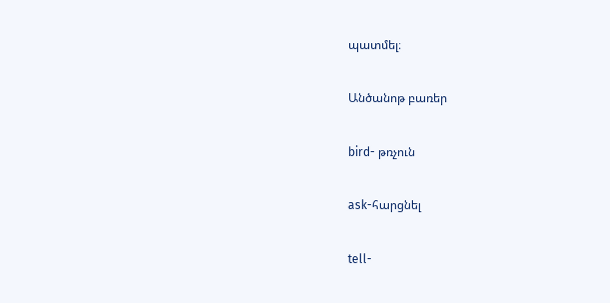պատմել։

Անծանոթ բառեր

bird- թռչուն

ask-հարցնել

tell-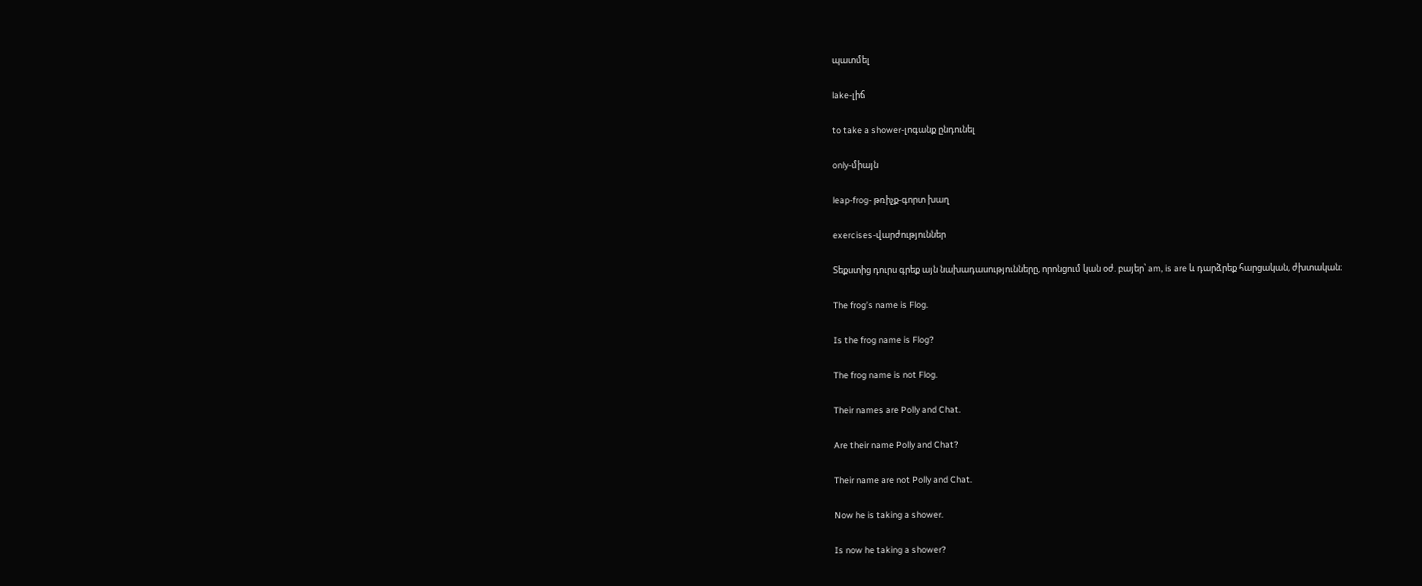պատմել

lake-լիճ

to take a shower-լոգանք ընդունել

only-միայն

leap-frog- թռիչք-գորտ խաղ

exercises-վարժություններ

Տեքստից դուրս գրեք այն նախադասությունները, որոնցում կան օժ. բայեր՝ am, is are և դարձրեք հարցական, ժխտական։

The frog’s name is Flog.

Is the frog name is Flog?

The frog name is not Flog.

Their names are Polly and Chat.

Are their name Polly and Chat?

Their name are not Polly and Chat.

Now he is taking a shower.

Is now he taking a shower?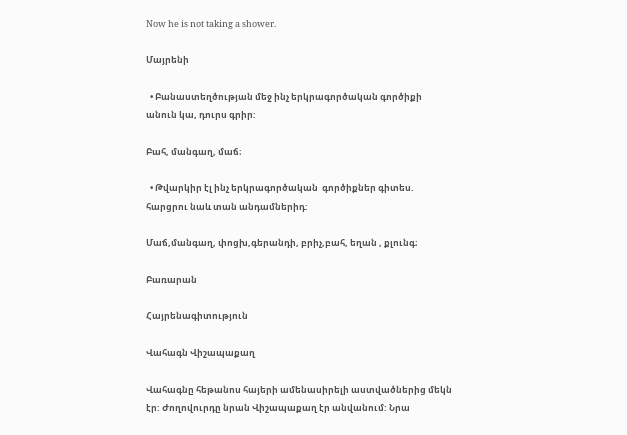Now he is not taking a shower.

Մայրենի

  • Բանաստեղծության մեջ ինչ երկրագործական գործիքի անուն կա, դուրս գրիր:

Բահ, մանգաղ, մաճ։

  • Թվարկիր էլ ինչ երկրագործական  գործիքներ գիտես. հարցրու նաև տան անդամներիդ:

Մաճ,մանգաղ, փոցխ,գերանդի, բրիչ,բահ, եղան , քլունգ։

Բառարան

Հայրենագիտություն

Վահագն Վիշապաքաղ

Վահագնը հեթանոս հայերի ամենասիրելի աստվածներից մեկն էր: Ժողովուրդը նրան Վիշապաքաղ էր անվանում: Նրա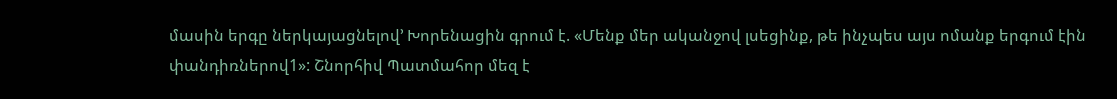մասին երգը ներկայացնելով’ Խորենացին գրում է. «Մենք մեր ականջով լսեցինք, թե ինչպես այս ոմանք երգում էին փանդիռներով1»: Շնորհիվ Պատմահոր մեզ է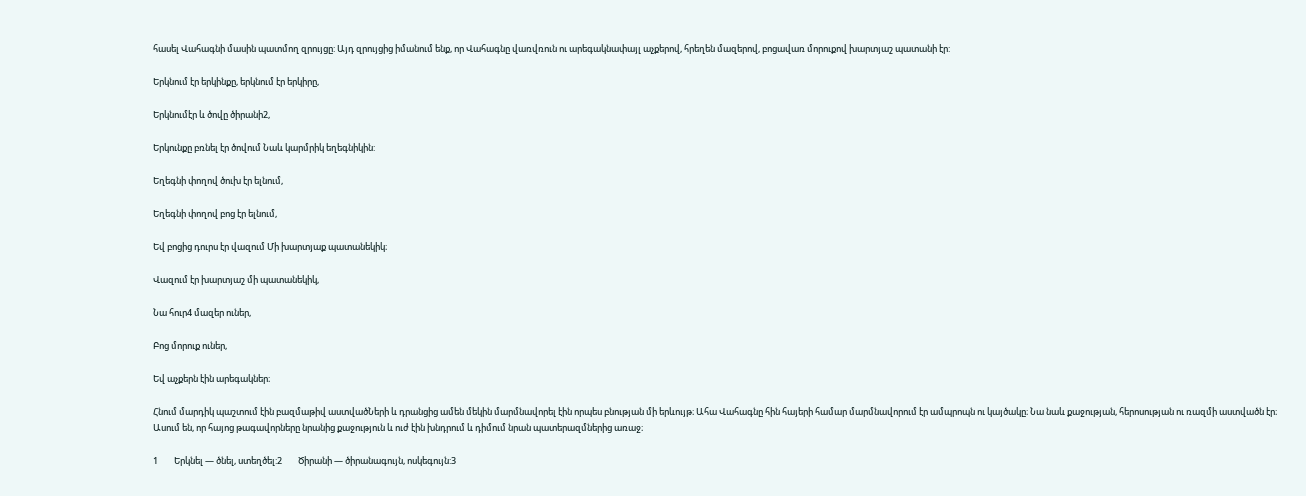հասել Վահագնի մասին պատմող զրույցը: Այդ զրույցից իմանում ենք, որ Վահագնը վառվռուն ու արեգակնափայլ աչքերով, հրեղեն մազերով, բոցավառ մորուքով խարտյաշ պատանի էր:

Երկնում էր երկինքը, երկնում էր երկիրը,

Երկնումէր և ծովը ծիրանի2,

Երկունքը բռնել էր ծովում Նաև կարմրիկ եղեգնիկին:

Եղեգնի փողով ծուխ էր ելնում,

Եղեգնի փողով բոց էր ելնում,

Եվ բոցից դուրս էր վազում Մի խարտյաք պատանեկիկ։

Վազում էր խարտյաշ մի պատանեկիկ,

Նա հուր4 մազեր ուներ,

Բոց մորուք ուներ,

Եվ աչքերն էին արեգակներ։

Հնում մարդիկ պաշտում էին բազմաթիվ աստվածՆերի և դրանցից ամեն մեկին մարմնավորել էին որպես բնության մի երևույթ։ Ահա Վահագնը հին հայերի համար մարմնավորում էր ամպրոպն ու կայծակը։ Նա նաև քաջության, հերոսության ու ռազմի աստվածն էր։ Ասում են, որ հայոց թագավորները նրանից քաջություն և ուժ էին խնդրում և դիմում նրան պատերազմներից առաջ։

1        Երկնել — ծնել, ստեղծել:2        Ծիրանի — ծիրանագույն, ոսկեգույն:3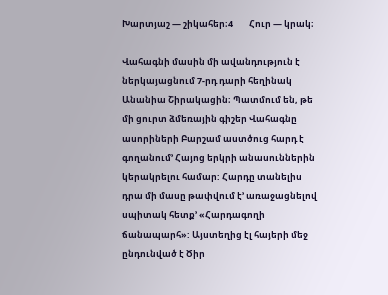Խարտյաշ — շիկահեր։4        Հուր — կրակ։

Վահագնի մասին մի ավանդություն է ներկայացնում 7-րդ դարի հեղինակ Անանիա Շիրակացին։ Պատմում են, թե մի ցուրտ ձմեռային գիշեր Վահագնը ասորիների Բարշամ աստծուց հարդ է գողանում’ Հայոց երկրի անասուններին կերակրելու համար: Հարդը տանելիս դրա մի մասը թափվում է’ առաջացնելով սպիտակ հետք’ «Հարդագողի ճանապարհ»: Այստեղից էլ հայերի մեջ ընդունված է Ծիր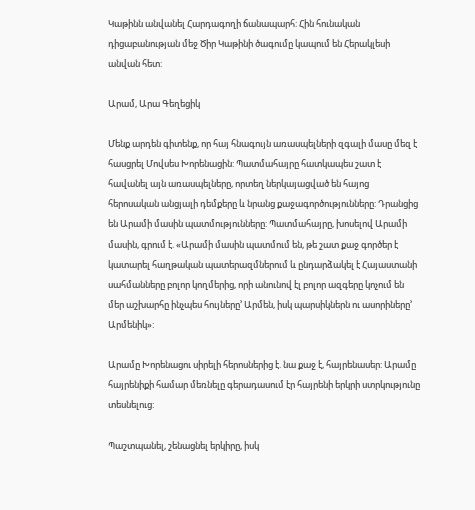Կաթինն անվանել Հարդագողի ճանապարհ: Հին հունական դիցաբանության մեջ Ծիր Կաթինի ծագումը կապում են Հերակլեսի անվան հետ:

Արամ, Արա Գեղեցիկ

Մենք արդեն գիտենք, որ հայ հնագույն առասպելների զգալի մասը մեզ է հասցրել Մովսես Խորենացին: Պատմահայրը հատկապես շատ է հավանել այն առասպելները, որտեղ ներկայացված են հայոց հերոսական անցյալի դեմքերը և նրանց քաջագործությունները: Դրանցից են Արամի մասին պատմությունները: Պատմահայրը, խոսելով Արամի մասին, գրում է. «Արամի մասին պատմում են, թե շատ քաջ գործեր է կատարել հաղթական պատերազմներում և ընդարձակել է Հայաստանի սահմանները բոլոր կողմերից, որի անունով էլ բոլոր ազգերը կոչում են մեր աշխարհը ինչպես հույները’ Արմեն, իսկ պարսիկներն ու ասորիները’ Արմենիկ»:

Արամը Խորենացու սիրելի հերոսներից է. նա քաջ է, հայրենասեր: Արամը հայրենիքի համար մեռնելը գերադասում էր հայրենի երկրի ստրկությունը տեսնելուց:

Պաշտպանել, շենացնել երկիրը, իսկ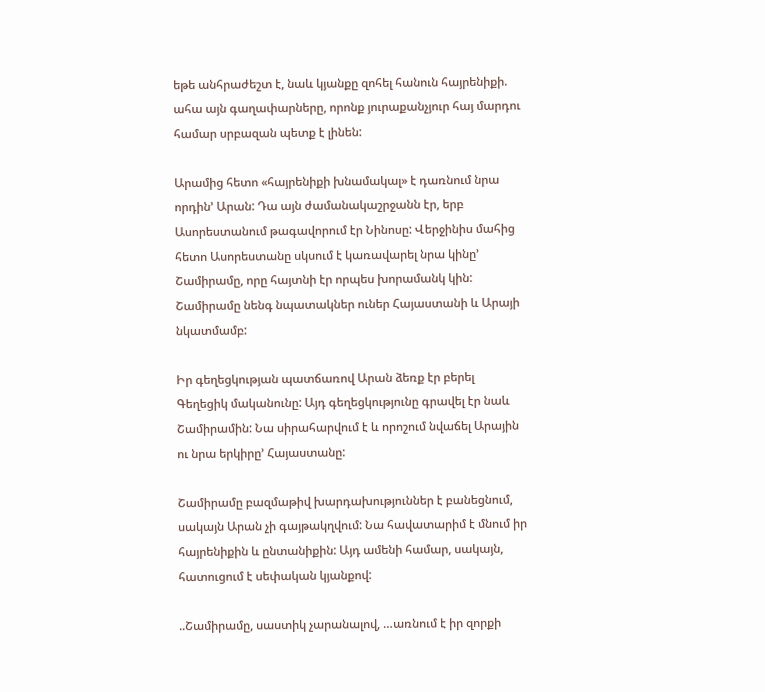եթե անհրաժեշտ է, նաև կյանքը զոհել հանուն հայրենիքի. ահա այն գաղափարները, որոնք յուրաքանչյուր հայ մարդու համար սրբազան պետք է լինեն:

Արամից հետո «հայրենիքի խնամակալ» է դառնում նրա որդին’ Արան: Դա այն ժամանակաշրջանն էր, երբ Ասորեստանում թագավորում էր Նինոսը: Վերջինիս մահից հետո Ասորեստանը սկսում է կառավարել նրա կինը’ Շամիրամը, որը հայտնի էր որպես խորամանկ կին: Շամիրամը նենգ նպատակներ ուներ Հայաստանի և Արայի նկատմամբ:

Իր գեղեցկության պատճառով Արան ձեռք էր բերել Գեղեցիկ մականունը: Այդ գեղեցկությունը գրավել էր նաև Շամիրամին: Նա սիրահարվում է և որոշում նվաճել Արային ու նրա երկիրը’ Հայաստանը:

Շամիրամը բազմաթիվ խարդախություններ է բանեցնում, սակայն Արան չի գայթակղվում: Նա հավատարիմ է մնում իր հայրենիքին և ընտանիքին: Այդ ամենի համար, սակայն, հատուցում է սեփական կյանքով:

..Շամիրամը, սաստիկ չարանալով, …առնում է իր զորքի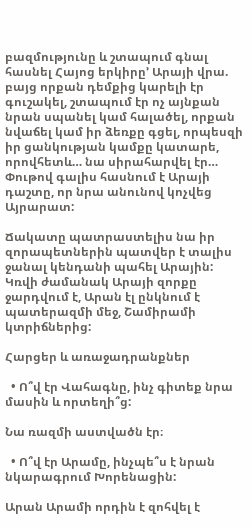բազմությունը և շտապում գնալ հասնել Հայոց երկիրը’ Արայի վրա. բայց որքան դեմքից կարելի էր գուշակել, շտապում էր ոչ այնքան նրան սպանել կամ հալածել, որքան նվաճել կամ իր ձեռքը գցել, որպեսզի իր ցանկության կամքը կատարե, որովհետև… նա սիրահարվել էր… Փութով գալիս հասնում է Արայի դաշտը, որ նրա անունով կոչվեց Այրարատ:

Ճակատը պատրաստելիս նա իր զորապետներին պատվեր է տալիս ջանալ կենդանի պահել Արային: Կռվի ժամանակ Արայի զորքը ջարդվում է, Արան էլ ընկնում է պատերազմի մեջ, Շամիրամի կտրիճներից:

Հարցեր և առաջադրանքներ

  • Ո՞վ էր Վահագնը, ինչ գիտեք նրա մասին և որտեղի՞ց:

Նա ռազմի աստվածն էր։

  • Ո՞վ էր Արամը, ինչպե՞ս է նրան նկարագրում Խորենացին:

Արան Արամի որդին է զոհվել է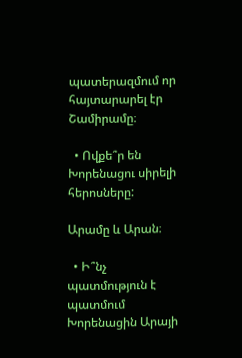պատերազմում որ հայտարարել էր Շամիրամը։

  • Ովքե՞ր են Խորենացու սիրելի հերոսները:

Արամը և Արան։

  • Ի՞նչ պատմություն է պատմում Խորենացին Արայի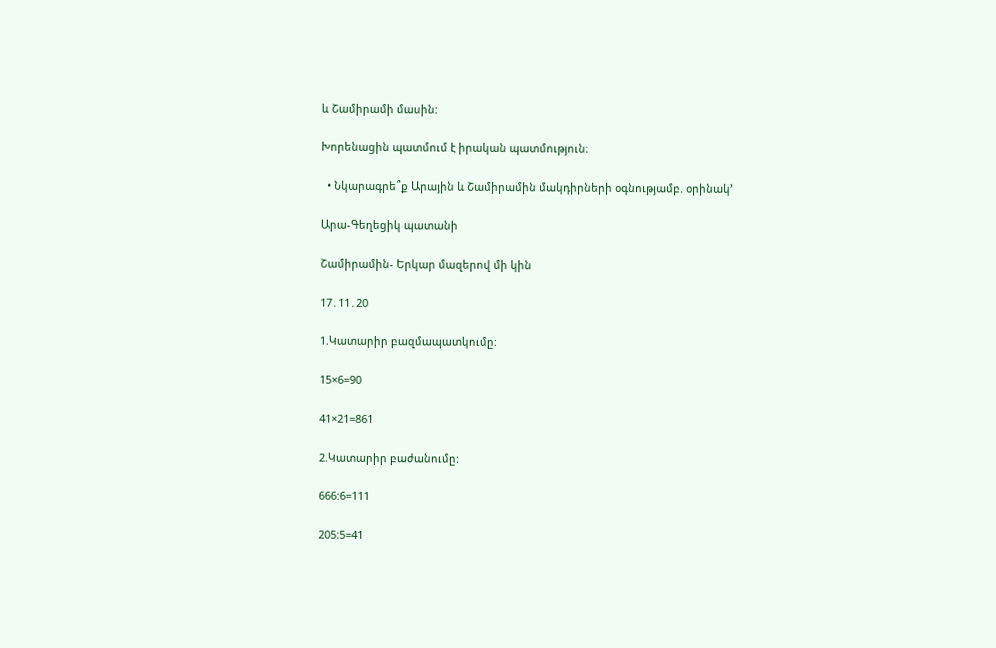և Շամիրամի մասին:

Խորենացին պատմում է իրական պատմություն։

  • Նկարագրե՞ք Արային և Շամիրամին մակդիրների օգնությամբ. օրինակ’

Արա-Գեղեցիկ պատանի

Շամիրամին- Երկար մազերով մի կին

17․11․20

1.Կատարիր բազմապատկումը:

15×6=90

41×21=861

2.Կատարիր բաժանումը:

666:6=111

205:5=41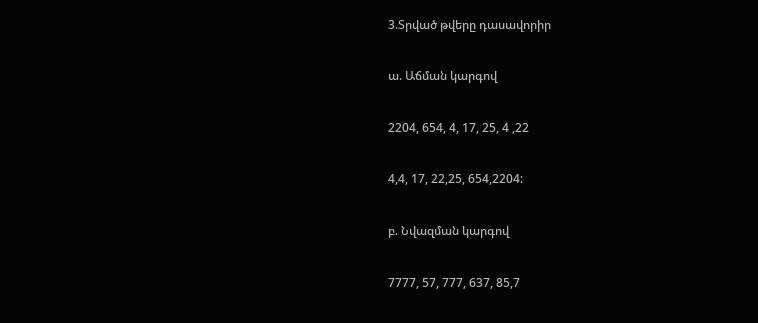3.Տրված թվերը դասավորիր

ա. Աճման կարգով

2204, 654, 4, 17, 25, 4 ,22

4,4, 17, 22,25, 654,2204:

բ. Նվազման կարգով

7777, 57, 777, 637, 85,7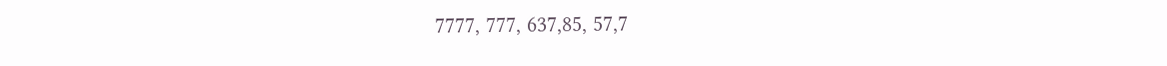7777, 777, 637,85, 57,7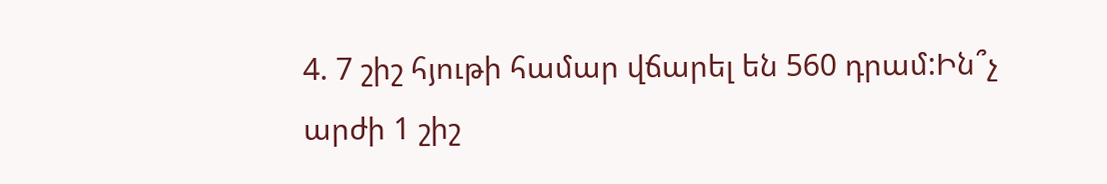4. 7 շիշ հյութի համար վճարել են 560 դրամ:Ին՞չ արժի 1 շիշ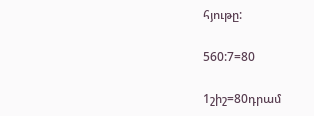հյութը:

560:7=80

1շիշ=80դրամ